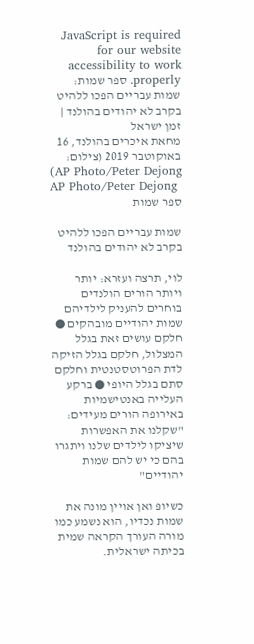JavaScript is required for our website accessibility to work properly. ספר שמות: שמות עבריים הפכו ללהיט בקרב לא יהודים בהולנד | זמן ישראל
מחאת איכרים בהולנד, 16 באוקוטבר 2019 (צילום: AP Photo/Peter Dejong)
AP Photo/Peter Dejong
ספר שמות

שמות עבריים הפכו ללהיט בקרב לא יהודים בהולנד

לוי, תרצה ועזרא: יותר ויותר הורים הולנדים בוחרים להעניק לילדיהם שמות יהודיים מובהקים ● חלקם עושים זאת בגלל המצלול, חלקם בגלל הזיקה לדת הפרוטסטנטית וחלקם סתם בגלל היופי ● ברקע העלייה באנטישמיות באירופה הורים מעידים: "שקלנו את האפשרות שיציקו לילדים שלנו ויתגרו בהם כי יש להם שמות יהודיים"

כשיופּ ואן אויין מונה את שמות נכדיו, הוא נשמע כמו מורה העורך הקראה שמית בכיתה ישראלית.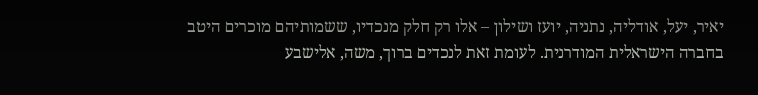יאיר, יעל, אודליה, נתניה, יועז ושילון – אלו רק חלק מנכדיו, ששמותיהם מוכרים היטב בחברה הישראלית המודרנית. לעומת זאת לנכדים ברוך, משה, אלישבע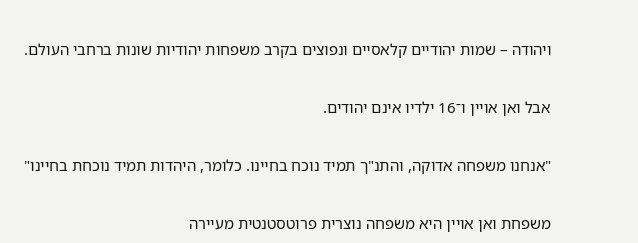ויהודה – שמות יהודיים קלאסיים ונפוצים בקרב משפחות יהודיות שונות ברחבי העולם.

אבל ואן אויין ו־16 ילדיו אינם יהודים.

"אנחנו משפחה אדוקה, והתנ"ך תמיד נוכח בחיינו. כלומר, היהדות תמיד נוכחת בחיינו"

משפחת ואן אויין היא משפחה נוצרית פרוטסטנטית מעיירה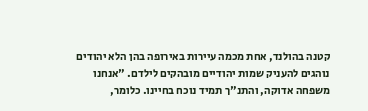קטנה בהולנד, אחת מכמה עיירות באירופה בהן הלא יהודים נוהגים להעניק שמות יהודיים מובהקים לילדם. "אנחנו משפחה אדוקה, והתנ"ך תמיד נוכח בחיינו. כלומר,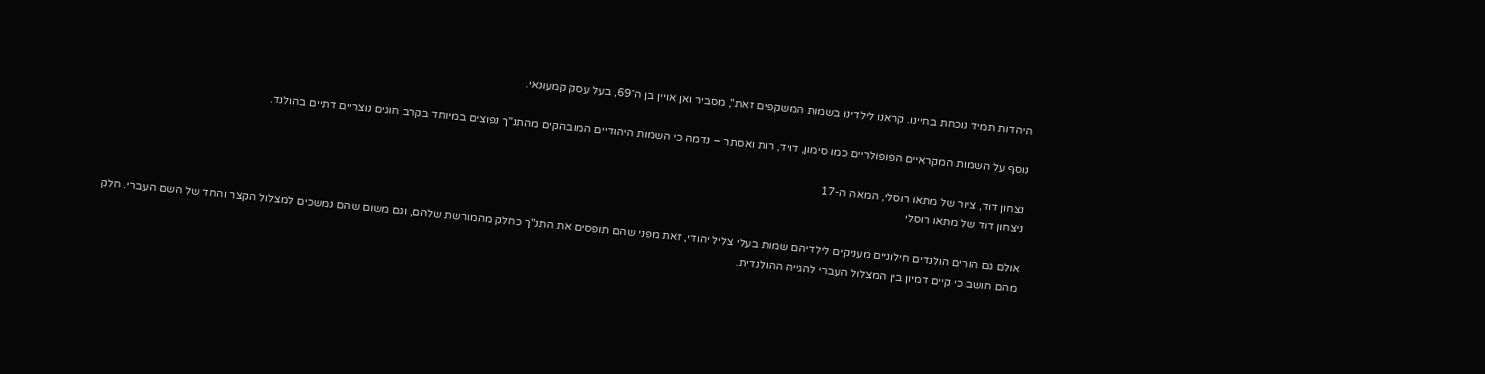היהדות תמיד נוכחת בחיינו. קראנו לילדינו בשמות המשקפים זאת", מסביר ואן אויין בן ה־69, בעל עסק קמעונאי.

נוסף על השמות המקראיים הפופולריים כמו סימון, דויד, רות ואסתר – נדמה כי השמות היהודיים המובהקים מהתנ"ך נפוצים במיוחד בקרב חוגים נוצריים דתיים בהולנד.

נצחון דוד, ציור של מתאו רוסלי, המאה ה-17
ניצחון דוד של מתאו רוסלי

אולם גם הורים הולנדים חילוניים מעניקים לילדיהם שמות בעלי צליל יהודי, זאת מפני שהם תופסים את התנ"ך כחלק מהמורשת שלהם, וגם משום שהם נמשכים למצלול הקצר והחד של השם העברי. חלק מהם חושב כי קיים דמיון בין המצלול העברי להגייה ההולנדית.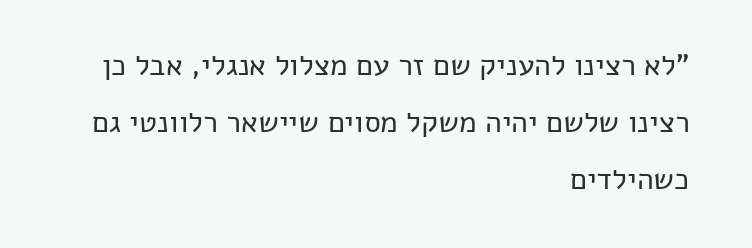"לא רצינו להעניק שם זר עם מצלול אנגלי, אבל כן רצינו שלשם יהיה משקל מסוים שיישאר רלוונטי גם כשהילדים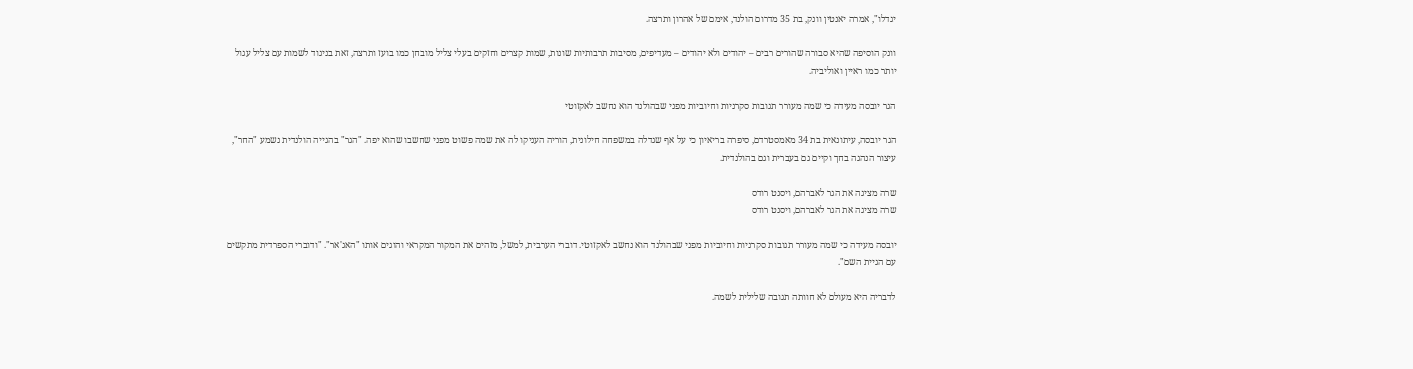יגדלו", אמרה יאנטין וונק, בת 35 מדרום הולנד, אימם של אהרון ותרצה.

וונק הוסיפה שהיא סבורה שהורים רבים – יהודים ולא יהודים – מעדיפים, מסיבות תרבותיות שונות, שמות קצרים וחזקים בעלי צליל מובחן כמו בועז ותרצה, זאת בניגוד לשמות עם צליל עגול יותר כמו ראיין ואוליביה.

הגר יובסה מעידה כי שמה מעורר תגובות סקרניות וחיוביות מפני שבהולנד הוא נחשב לאקזוטי

הגר יובסה, עיתונאית בת 34 מאמסטרדם, סיפרה בריאיון כי על אף שגדלה במשפחה חילונית, הוריה העניקו לה את שמה פשוט מפני שחשבו שהוא יפה. "הגר" בהגייה הולנדית נשמע "החר", עיצור הנהגה בחך וקיים גם בעברית וגם בהולנדית.

שרה מציגה את הגר לאברהם, ויסנט רודס
שרה מציגה את הגר לאברהם, ויסנט רודס

יובסה מעידה כי שמה מעורר תגובות סקרניות וחיוביות מפני שבהולנד הוא נחשב לאקזוטי. דוברי הערבית, למשל, מזהים את המקור המקראי והוגים אותו "האג'אר". "ודוברי הספרדית מתקשים עם הגיית השם".

לדבריה היא מעולם לא חוותה תגובה שלילית לשמה.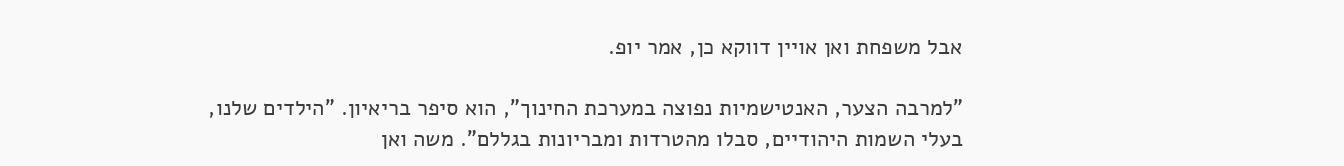אבל משפחת ואן אויין דווקא כן, אמר יופ.

"למרבה הצער, האנטישמיות נפוצה במערכת החינוך", הוא סיפר בריאיון. "הילדים שלנו, בעלי השמות היהודיים, סבלו מהטרדות ומבריונות בגללם". משה ואן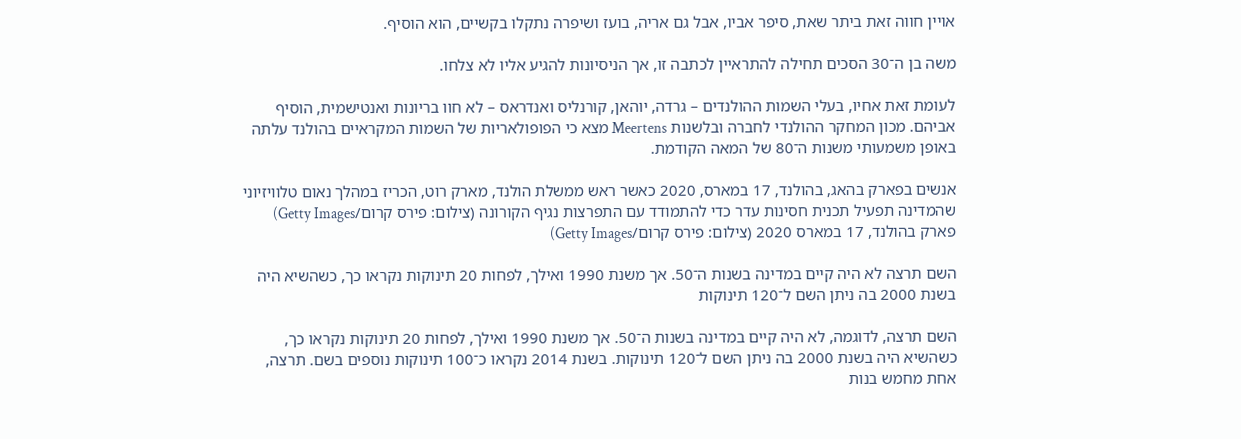אויין חווה זאת ביתר שאת, סיפר אביו, אבל גם אריה, בועז ושיפרה נתקלו בקשיים, הוא הוסיף.

משה בן ה־30 הסכים תחילה להתראיין לכתבה זו, אך הניסיונות להגיע אליו לא צלחו.

לעומת זאת אחיו, בעלי השמות ההולנדים – גרדה, יוהאן, קורנליס ואנדראס – לא חוו בריונות ואנטישמית, הוסיף אביהם. מכון המחקר ההולנדי לחברה ובלשנות Meertens מצא כי הפופולאריות של השמות המקראיים בהולנד עלתה באופן משמעותי משנות ה־80 של המאה הקודמת.

אנשים בפארק בהאג, בהולנד, 17 במארס, 2020 כאשר ראש ממשלת הולנד, מארק רוט, הכריז במהלך נאום טלוויזיוני שהמדינה תפעיל תכנית חסינות עדר כדי להתמודד עם התפרצות נגיף הקורונה (צילום: פירס קרום/Getty Images)
פארק בהולנד, 17 במארס 2020 (צילום: פירס קרום/Getty Images)

השם תרצה לא היה קיים במדינה בשנות ה־50. אך משנת 1990 ואילך, לפחות 20 תינוקות נקראו כך, כשהשיא היה בשנת 2000 בה ניתן השם ל־120 תינוקות

השם תרצה, לדוגמה, לא היה קיים במדינה בשנות ה־50. אך משנת 1990 ואילך, לפחות 20 תינוקות נקראו כך, כשהשיא היה בשנת 2000 בה ניתן השם ל־120 תינוקות. בשנת 2014 נקראו כ־100 תינוקות נוספים בשם. תרצה, אחת מחמש בנות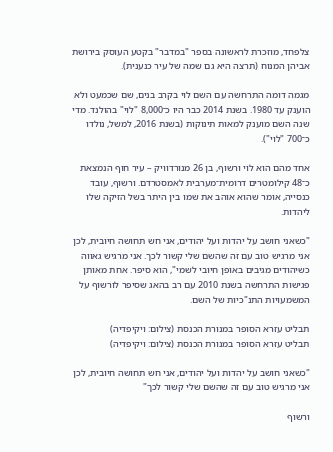צלפחד, מוזכרת לראשונה בספר "במדבר" בקטע העוסק בירושת אביהן המנוח (תרצה היא גם שמה של עיר כנענית).

מגמה דומה התרחשה עם השם לוי בקרב בנים, שם שכמעט ולא הוענק עד 1980. בשנת 2014 כבר היו כ־8,000 "לוי" בהולנד. מדי שנה השם מוענק למאות תינוקות (בשנת 2016, למשל, נולדו כ־700 "לוי").

אחד מהם הוא לוי ורשוף, בן 26 מנורדוויק – עיר חוף הנמצאת כ־48 קילומטרים דרומית־מערבית לאמסטרדם. ורשוף, עובד כנסייה, אומר שהוא אוהב את שמו בין היתר בשל הזיקה שלו ליהדות.

"כשאני חושב על יהדות ועל יהודים, אני חש תחושה חיובית, לכן אני מרגיש טוב עם זה שהשם שלי קשור לכך. אני מרגיש גאווה כשיהודים מגיבים באופן חיובי לשמי", הוא סיפר. אחת מאותן פגישות התרחשה בשנת 2010 עם רב בהאג שסיפר לורשוף על המשמעויות התנ"כיות של השם.

תבליט עזרא הסופר במנורת הכנסת (צילום: ויקיפדיה)
תבליט עזרא הסופר במנורת הכנסת (צילום: ויקיפדיה)

"כשאני חושב על יהדות ועל יהודים, אני חש תחושה חיובית, לכן אני מרגיש טוב עם זה שהשם שלי קשור לכך"

ורשוף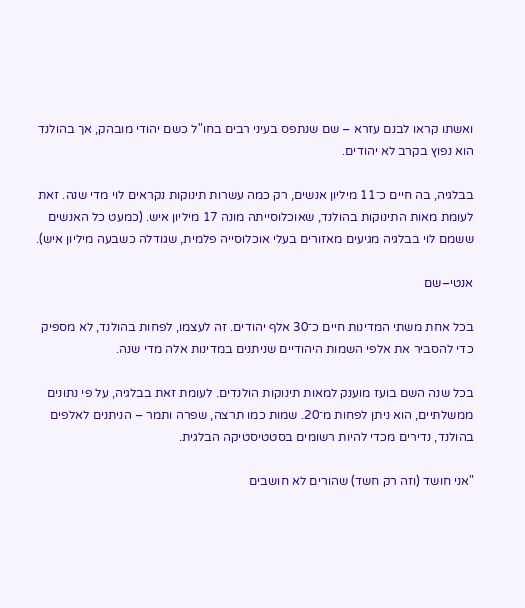ואשתו קראו לבנם עזרא – שם שנתפס בעיני רבים בחו"ל כשם יהודי מובהק, אך בהולנד הוא נפוץ בקרב לא יהודים.

בבלגיה, בה חיים כ־11 מיליון אנשים, רק כמה עשרות תינוקות נקראים לוי מדי שנה. זאת לעומת מאות התינוקות בהולנד, שאוכלוסייתה מונה 17 מיליון איש. (כמעט כל האנשים ששמם לוי בבלגיה מגיעים מאזורים בעלי אוכלוסייה פלמית, שגודלה כשבעה מיליון איש).

אנטי–שם

בכל אחת משתי המדינות חיים כ־30 אלף יהודים. זה לעצמו, לפחות בהולנד, לא מספיק כדי להסביר את אלפי השמות היהודיים שניתנים במדינות אלה מדי שנה.

בכל שנה השם בועז מוענק למאות תינוקות הולנדים. לעומת זאת בבלגיה, על פי נתונים ממשלתיים, הוא ניתן לפחות מ־20. שמות כמו תרצה, שפרה ותמר – הניתנים לאלפים בהולנד, נדירים מכדי להיות רשומים בסטטיסטיקה הבלגית.

"אני חושד (וזה רק חשד) שהורים לא חושבים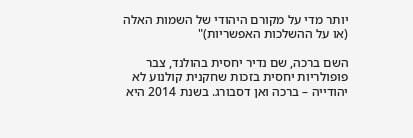יותר מדי על מקורם היהודי של השמות האלה (או על ההשלכות האפשריות)"

השם ברכה, שם נדיר יחסית בהולנד, צבר פופולריות יחסית בזכות שחקנית קולנוע לא יהודייה – ברכה ואן דסבורג. בשנת 2014 היא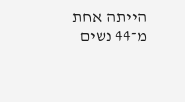הייתה אחת מ־44 נשים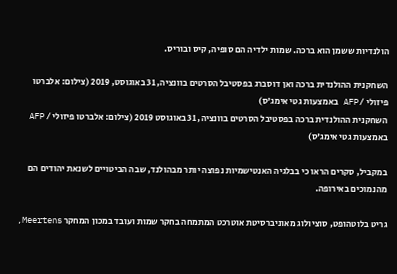הולנדיות ששמן הוא ברכה. שמות ילדיה הם סופיה, קיס ובוריס.

השחקנית ההולנדית ברכה ואן דוסברג בפסטיבל הסרטים בוונציה, 31 באוגוסט, 2019 (צילום: אלברטו פיזולי / AFP באמצעות גטי אימג'ס)
השחקנית ההולנדית ברכה בפסטיבל הסרטים בוונציה, 31 באוגוסט 2019 (צילום: אלברטו פיזולי / AFP באמצעות גטי אימג'ס)

במקביל, סקרים הראו כי בבלגיה האנטישמיות נפוצה יותר מבהולנד, שבה הביטויים לשנאת יהודים הם מהנמוכים באירופה.

גריט בלוטהופט, סוציולוג מאוניברסיטת אוטרכט המתמחה בחקר שמות ועובד במכון המחקר Meertens,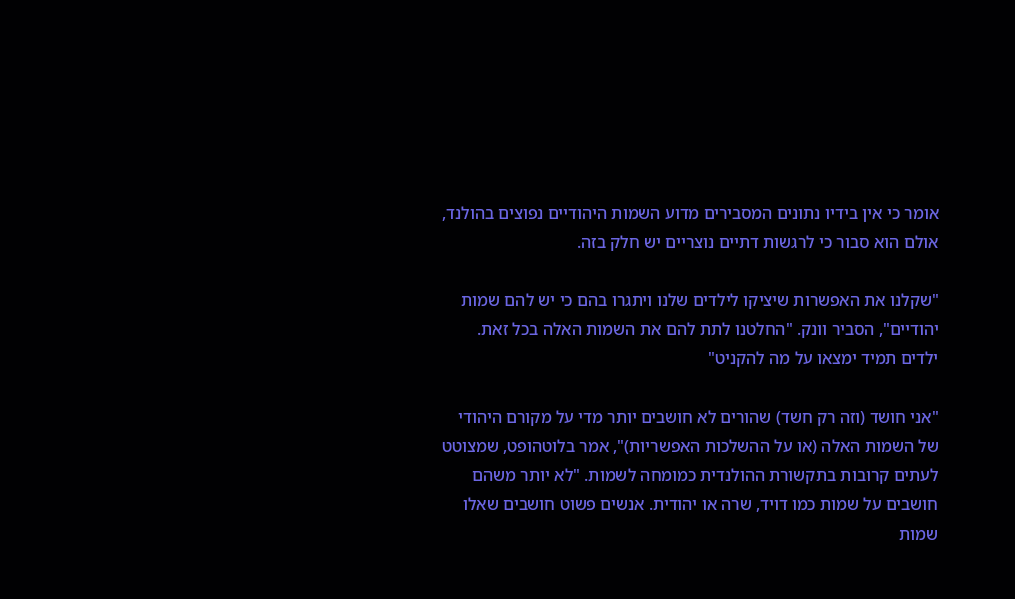אומר כי אין בידיו נתונים המסבירים מדוע השמות היהודיים נפוצים בהולנד, אולם הוא סבור כי לרגשות דתיים נוצריים יש חלק בזה.

"שקלנו את האפשרות שיציקו לילדים שלנו ויתגרו בהם כי יש להם שמות יהודיים", הסביר וונק. "החלטנו לתת להם את השמות האלה בכל זאת. ילדים תמיד ימצאו על מה להקניט"

"אני חושד (וזה רק חשד) שהורים לא חושבים יותר מדי על מקורם היהודי של השמות האלה (או על ההשלכות האפשריות)", אמר בלוטהופט, שמצוטט לעתים קרובות בתקשורת ההולנדית כמומחה לשמות. "לא יותר משהם חושבים על שמות כמו דויד, שרה או יהודית. אנשים פשוט חושבים שאלו שמות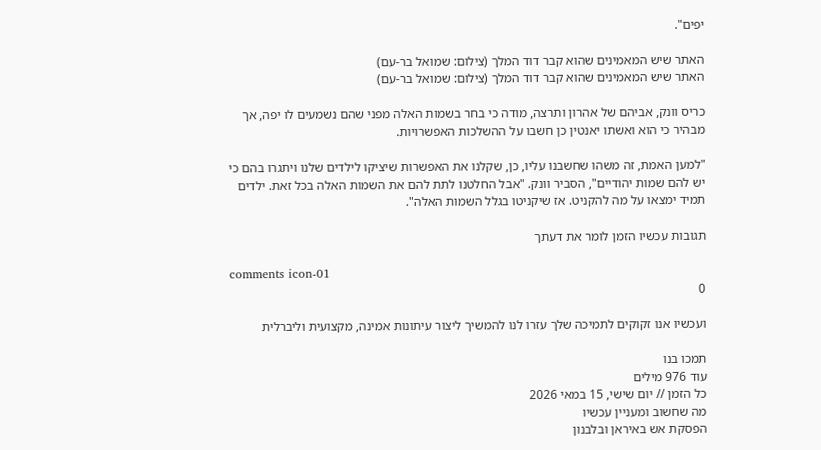יפים".

האתר שיש המאמינים שהוא קבר דוד המלך (צילום: שמואל בר-עם)
האתר שיש המאמינים שהוא קבר דוד המלך (צילום: שמואל בר-עם)

כריס וונק, אביהם של אהרון ותרצה, מודה כי בחר בשמות האלה מפני שהם נשמעים לו יפה, אך מבהיר כי הוא ואשתו יאנטין כן חשבו על ההשלכות האפשרויות.

"למען האמת, זה משהו שחשבנו עליו, כן, שקלנו את האפשרות שיציקו לילדים שלנו ויתגרו בהם כי יש להם שמות יהודיים", הסביר וונק. "אבל החלטנו לתת להם את השמות האלה בכל זאת. ילדים תמיד ימצאו על מה להקניט. אז שיקניטו בגלל השמות האלה".

תגובות עכשיו הזמן לומר את דעתך

comments icon-01
0

ועכשיו אנו זקוקים לתמיכה שלך עזרו לנו להמשיך ליצור עיתונות אמינה, מקצועית וליברלית

תמכו בנו
עוד 976 מילים
כל הזמן // יום שישי, 15 במאי 2026
מה שחשוב ומעניין עכשיו
הפסקת אש באיראן ובלבנון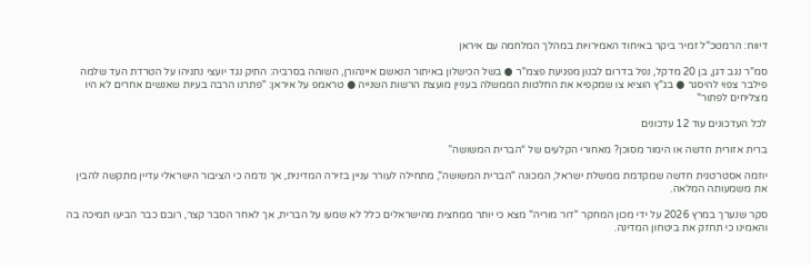דיווח: הרמטכ"ל זמיר ביקר באיחוד האמירויות במהלך המלחמה עם איראן

סמ"ר נגב דגן, בן 20 מדקל, נפל בדרום לבנון מפגיעת פצמ"ר ● בשל הכישלון באיתור הנאשם איינהורן, השוהה בסרביה: התיק נגד יועצי נתניהו על הטרדת העד שלמה פילבר צפוי להיסגר ● בג"ץ הוציא צו שמקפיא את החלטות הממשלה בעניין מועצת הרשות השנייה ● טראמפ על איראן: "פתרנו הרבה בעיות שאנשים אחרים לא היו מצליחים לפתור"

לכל העדכונים עוד 12 עדכונים

ברית אזורית חדשה או הימור מסוכן? מאחורי הקלעים של “הברית המשושה”

יוזמה אסטרטגית חדשה שמקדמת ממשלת ישראל, המכונה "הברית המשושה", מתחילה לעורר עניין בזירה המדינית, אך נדמה כי הציבור הישראלי עדיין מתקשה להבין את משמעותה המלאה.

סקר שנערך במרץ 2026 על ידי מכון המחקר "דור מוריה" מצא כי יותר ממחצית מהישראלים כלל לא שמעו על הברית, אך לאחר הסבר קצר, רובם כבר הביעו תמיכה בה והאמינו כי תחזק את ביטחון המדינה.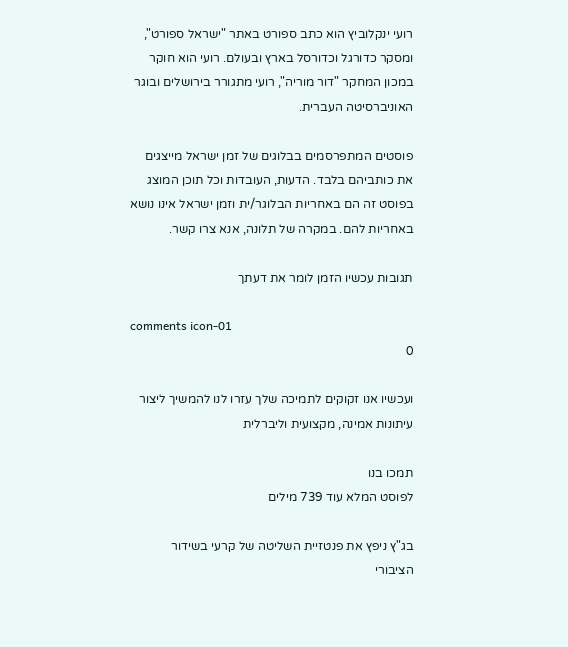רועי ינקלוביץ הוא כתב ספורט באתר "ישראל ספורט", ומסקר כדורגל וכדורסל בארץ ובעולם. רועי הוא חוקר במכון המחקר "דור מוריה", רועי מתגורר בירושלים ובוגר האוניברסיטה העברית.

פוסטים המתפרסמים בבלוגים של זמן ישראל מייצגים את כותביהם בלבד. הדעות, העובדות וכל תוכן המוצג בפוסט זה הם באחריות הבלוגר/ית וזמן ישראל אינו נושא באחריות להם. במקרה של תלונה, אנא צרו קשר.

תגובות עכשיו הזמן לומר את דעתך

comments icon-01
0

ועכשיו אנו זקוקים לתמיכה שלך עזרו לנו להמשיך ליצור עיתונות אמינה, מקצועית וליברלית

תמכו בנו
לפוסט המלא עוד 739 מילים

בג"ץ ניפץ את פנטזיית השליטה של קרעי בשידור הציבורי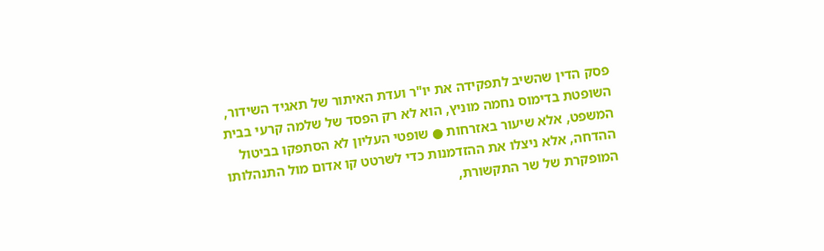פסק הדין שהשיב לתפקידה את יו"ר ועדת האיתור של תאגיד השידור, השופטת בדימוס נחמה מוניץ, הוא לא רק הפסד של שלמה קרעי בבית המשפט, אלא שיעור באזרחות ● שופטי העליון לא הסתפקו בביטול ההדחה, אלא ניצלו את ההזדמנות כדי לשרטט קו אדום מול התנהלותו המופקרת של שר התקשורת,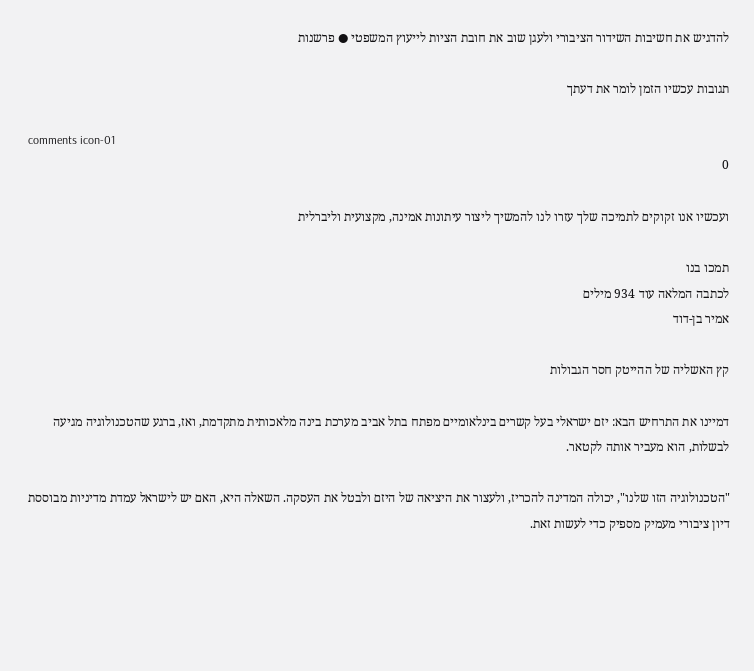להדגיש את חשיבות השידור הציבורי ולעגן שוב את חובת הציות לייעוץ המשפטי ● פרשנות

תגובות עכשיו הזמן לומר את דעתך

comments icon-01
0

ועכשיו אנו זקוקים לתמיכה שלך עזרו לנו להמשיך ליצור עיתונות אמינה, מקצועית וליברלית

תמכו בנו
לכתבה המלאה עוד 934 מילים
אמיר בן-דוד

קץ האשליה של ההייטק חסר הגבולות

דמיינו את התרחיש הבא: יזם ישראלי בעל קשרים בינלאומיים מפתח בתל אביב מערכת בינה מלאכותית מתקדמת, ואז, ברגע שהטכנולוגיה מגיעה לבשלות, הוא מעביר אותה לקטאר.

"הטכנולוגיה הזו שלנו", יכולה המדינה להכריז, ולעצור את היציאה של היזם ולבטל את העסקה. השאלה היא, האם יש לישראל עמדת מדיניות מבוססת דיון ציבורי מעמיק מספיק כדי לעשות זאת.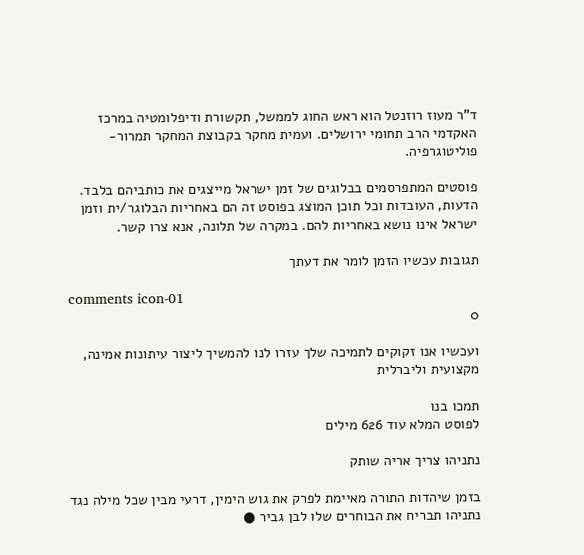ד"ר מעוז רוזנטל הוא ראש החוג לממשל, תקשורת ודיפלומטיה במרכז האקדמי הרב תחומי ירושלים. ועמית מחקר בקבוצת המחקר תמרור-פוליטוגרפיה.

פוסטים המתפרסמים בבלוגים של זמן ישראל מייצגים את כותביהם בלבד. הדעות, העובדות וכל תוכן המוצג בפוסט זה הם באחריות הבלוגר/ית וזמן ישראל אינו נושא באחריות להם. במקרה של תלונה, אנא צרו קשר.

תגובות עכשיו הזמן לומר את דעתך

comments icon-01
0

ועכשיו אנו זקוקים לתמיכה שלך עזרו לנו להמשיך ליצור עיתונות אמינה, מקצועית וליברלית

תמכו בנו
לפוסט המלא עוד 626 מילים

נתניהו צריך אריה שותק

בזמן שיהדות התורה מאיימת לפרק את גוש הימין, דרעי מבין שכל מילה נגד נתניהו תבריח את הבוחרים שלו לבן גביר ●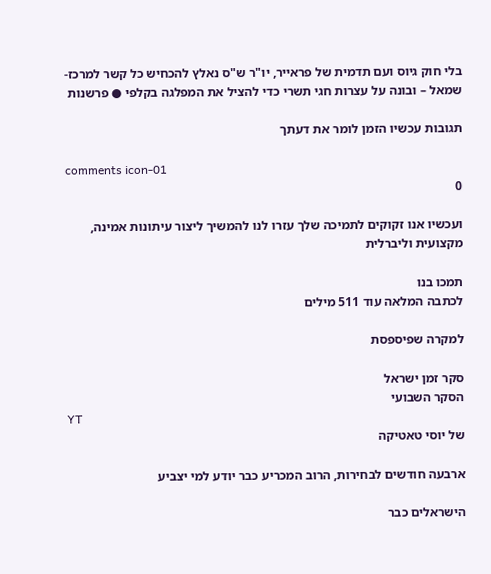בלי חוק גיוס ועם תדמית של פראייר, יו"ר ש"ס נאלץ להכחיש כל קשר למרכז-שמאל – ובונה על עצרות חגי תשרי כדי להציל את המפלגה בקלפי ● פרשנות

תגובות עכשיו הזמן לומר את דעתך

comments icon-01
0

ועכשיו אנו זקוקים לתמיכה שלך עזרו לנו להמשיך ליצור עיתונות אמינה, מקצועית וליברלית

תמכו בנו
לכתבה המלאה עוד 511 מילים

למקרה שפיספסת

סקר זמן ישראל
הסקר השבועי
YT
של יוסי טאטיקה

ארבעה חודשים לבחירות, הרוב המכריע כבר יודע למי יצביע

הישראלים כבר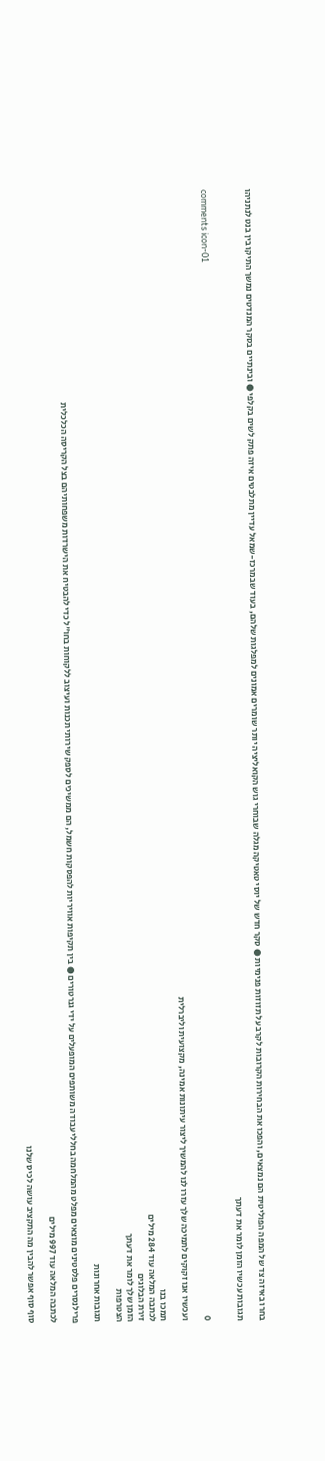בחרו באיזה צד של המפה הפוליטית הם נמצאים, והפכו את הבחירות הקרובות לקרב על תזוזות פנימיות ● סקר חדש של יוסי טאטיקה מגלה שבוחרי גוש הקואליציה יותר שומרים אמונים למפלגות שלהם, בעוד שבמרכז-שמאל עדיין מתלבטים איזה פתק לשים בקלפי ● ובינתיים בסקר המנדטים נמשך התיקו בין בנט לנתניהו

תגובות עכשיו הזמן לומר את דעתך

comments icon-01
0

ועכשיו אנו זקוקים לתמיכה שלך עזרו לנו להמשיך ליצור עיתונות אמינה, מקצועית וליברלית

תמכו בנו
לכתבה המלאה עוד 284 מילים
זירת הבלוגים
הזמן שלך לומר את דעתך
הצטרפות

תגובות אחרונות

פרילנסרים פלסטינים מוצאים מפלט מהמלחמה בחללי עבודה משותפים המופעלים על ידי גנרטורים ● בין תקיפות אוויריות להפסקות חשמל, הם ממשיכים לספק שירותי תכנות ועיצוב ללקוחות בחו"ל כדי להבטיח את הישרדות משפחותיהם בצל הקריסה הכלכלית

לכתבה המלאה עוד 997 מילים

סוף סוף אפשר להבין מה התקציב עושה לכיס שלנו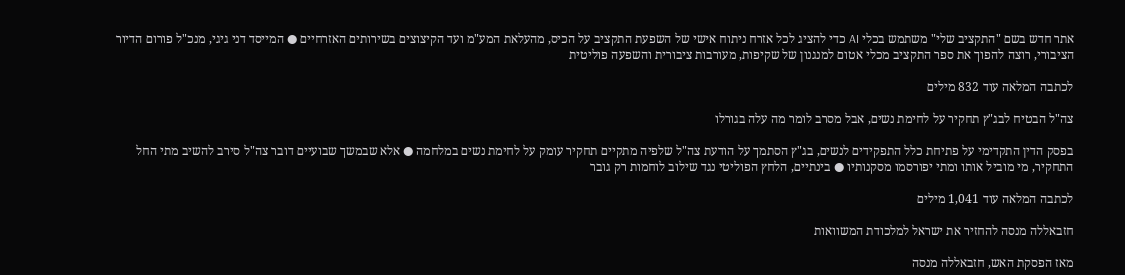אתר חדש בשם "התקציב שלי" משתמש בכלי AI כדי להציג לכל אזרח ניתוח אישי של השפעת התקציב על הכיס, מהעלאת המע"מ ועד הקיצוצים בשירותים האזרחיים ● המייסד דני גיגי, מנכ"ל פורום הדיור הציבורי, רוצה להפוך את ספר התקציב מכלי אטום למנגנון של שקיפות, מעורבות ציבורית והשפעה פוליטית

לכתבה המלאה עוד 832 מילים

צה"ל הבטיח לבג"ץ תחקיר על לחימת נשים, אבל מסרב לומר מה עלה בגורלו

בפסק הדין התקדימי על פתיחת כלל התפקידים לנשים, בג"ץ הסתמך על הודעת צה"ל שלפיה מתקיים תחקיר עומק על לחימת נשים במלחמה ● אלא שבמשך שבועיים דובר צה"ל סירב להשיב מתי החל התחקיר, מי מוביל אותו ומתי יפורסמו מסקנותיו ● בינתיים, הלחץ הפוליטי נגד שילוב לוחמות רק גובר

לכתבה המלאה עוד 1,041 מילים

חזבאללה מנסה להחזיר את ישראל למלכודת המשוואות

מאז הפסקת האש, חזבאללה מנסה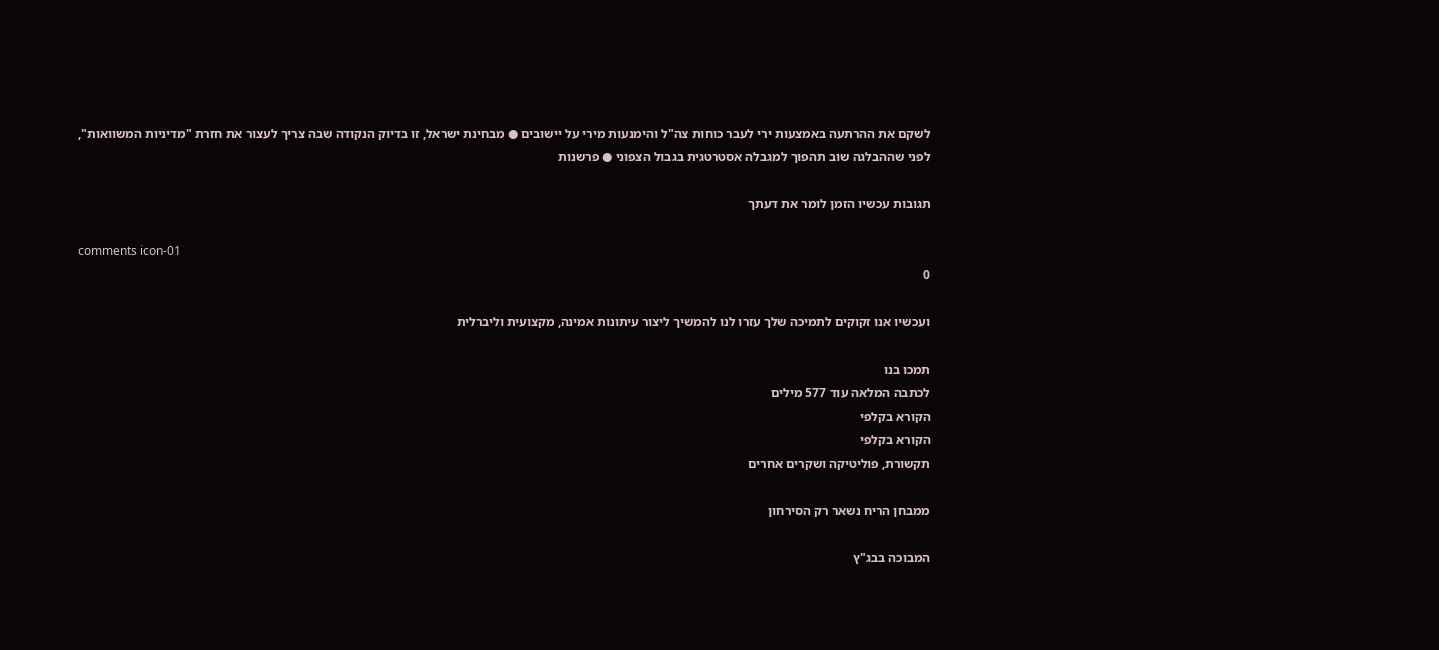לשקם את ההרתעה באמצעות ירי לעבר כוחות צה"ל והימנעות מירי על יישובים ● מבחינת ישראל, זו בדיוק הנקודה שבה צריך לעצור את חזרת "מדיניות המשוואות", לפני שההבלגה שוב תהפוך למגבלה אסטרטגית בגבול הצפוני ● פרשנות

תגובות עכשיו הזמן לומר את דעתך

comments icon-01
0

ועכשיו אנו זקוקים לתמיכה שלך עזרו לנו להמשיך ליצור עיתונות אמינה, מקצועית וליברלית

תמכו בנו
לכתבה המלאה עוד 577 מילים
הקורא בקלפי
הקורא בקלפי
תקשורת, פוליטיקה ושקרים אחרים

ממבחן הריח נשאר רק הסירחון

המבוכה בבג"ץ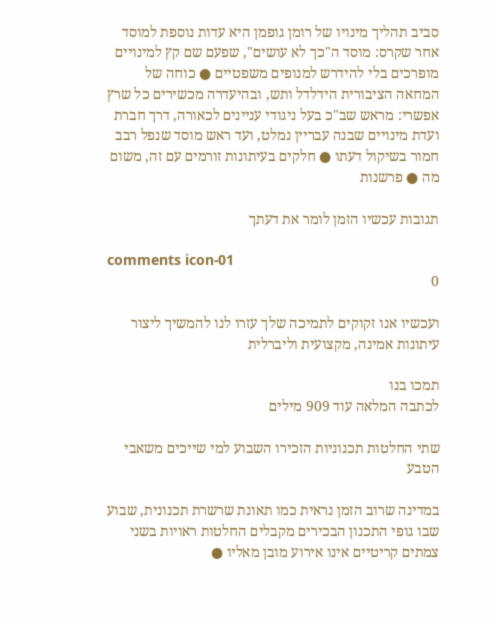סביב תהליך מינויו של רומן גופמן היא עדות נוספת למוסד אחר שקרס: מוסד ה"כך לא עושים", שפעם שם קץ למינויים מופרכים בלי להידרש למנופים משפטיים ● כוחה של המחאה הציבורית הידלדל ותש, ובהיעדרה מכשירים כל שרץ אפשרי: מראש שב"כ בעל ניגודי עניינים לכאורה, דרך חברת ועדת מינויים שבנה עבריין נמלט, ועד ראש מוסד שנפל רבב חמור בשיקול דעתו ● חלקים בעיתונות זורמים עם זה, משום מה ● פרשנות

תגובות עכשיו הזמן לומר את דעתך

comments icon-01
0

ועכשיו אנו זקוקים לתמיכה שלך עזרו לנו להמשיך ליצור עיתונות אמינה, מקצועית וליברלית

תמכו בנו
לכתבה המלאה עוד 909 מילים

שתי החלטות תכנוניות הזכירו השבוע למי שייכים משאבי הטבע

במדינה שרוב הזמן נראית כמו תאונת שרשרת תכנונית, שבוע שבו גופי התכנון הבכירים מקבלים החלטות ראויות בשני צמתים קריטיים אינו אירוע מובן מאליו ●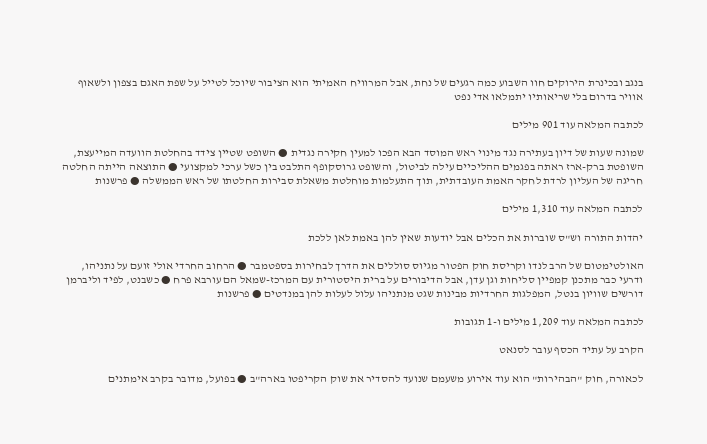בנגב ובכינרת הירוקים חוו השבוע כמה רגעים של נחת, אבל המרוויח האמיתי הוא הציבור שיוכל לטייל על שפת האגם בצפון ולשאוף אוויר בדרום בלי שריאותיו יתמלאו אדי נפט

לכתבה המלאה עוד 901 מילים

שמונה שעות של דיון בעתירה נגד מינוי ראש המוסד הבא הפכו למעין חקירה נגדית ● השופט שטיין צידד בהחלטת הוועדה המייעצת, השופטת ברק-ארז ראתה בפגמים ההליכיים עילה לביטול, והשופט גרוסקופף התלבט בין כשל ערכי למקצועי ● התוצאה הייתה החלטה חריגה של העליון לרדת לחקר האמת העובדתית, תוך התעלמות מוחלטת משאלת סבירות החלטתו של ראש הממשלה ● פרשנות

לכתבה המלאה עוד 1,310 מילים

יהדות התורה וש"ס שוברות את הכלים אבל יודעות שאין להן באמת לאן ללכת

האולטימטום של הרב לנדו וקריסת חוק הפטור מגיוס סוללים את הדרך לבחירות בספטמבר ● הרחוב החרדי אולי זועם על נתניהו, ודרעי כבר מתכנן קמפיין סליחות וגן עדן, אבל הדיבורים על ברית היסטורית עם המרכז-שמאל הם עורבא פרח ● כשבנט, לפיד וליברמן דורשים שוויון בנטל, המפלגות החרדיות מבינות שגט מנתניהו עלול לעלות להן במנדטים ● פרשנות

לכתבה המלאה עוד 1,209 מילים ו-1 תגובות

הקרב על עתיד הכסף עובר לסנאט

לכאורה, חוק "הבהירות" הוא עוד אירוע משעמם שנועד להסדיר את שוק הקריפטו בארה"ב ● בפועל, מדובר בקרב אימתנים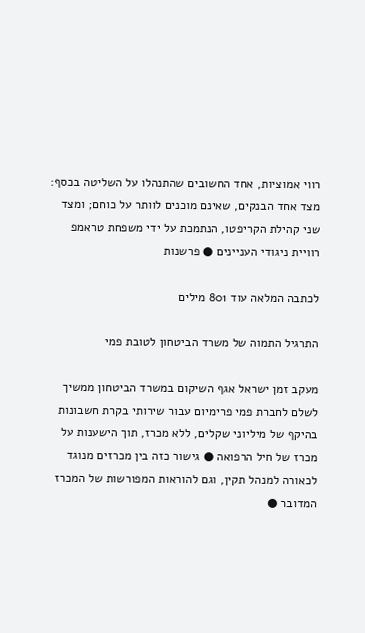רווי אמוציות, אחד החשובים שהתנהלו על השליטה בכסף: מצד אחד הבנקים, שאינם מוכנים לוותר על כוחם; ומצד שני קהילת הקריפטו, הנתמכת על ידי משפחת טראמפ רוויית ניגודי העניינים ● פרשנות

לכתבה המלאה עוד 801 מילים

התרגיל התמוה של משרד הביטחון לטובת פמי

מעקב זמן ישראל אגף השיקום במשרד הביטחון ממשיך לשלם לחברת פמי פרימיום עבור שירותי בקרת חשבונות בהיקף של מיליוני שקלים, ללא מכרז, תוך הישענות על מכרז של חיל הרפואה ● גישור כזה בין מכרזים מנוגד לכאורה למנהל תקין, וגם להוראות המפורשות של המכרז המדובר ●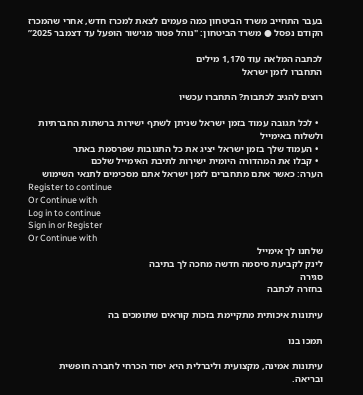בעבר התחייב משרד הביטחון כמה פעמים לצאת למכרז חדש, אחרי שהמכרז הקודם נפסל ● משרד הביטחון: "נוהל פטור מגישור הופעל עד דצמבר 2025”

לכתבה המלאה עוד 1,170 מילים
התחברו לזמן ישראל

רוצים להגיב לכתבות? התחברו עכשיו

  • לכל תגובה עמוד בזמן ישראל שניתן לשתף ישירות ברשתות החברתיות ולשלוח באימייל
  • העמוד שלך בזמן ישראל יציג את כל התגובות שפרסמת באתר
  • קבלו את המהדורה היומית ישירות לתיבת האימייל שלכם
הערה: כאשר אתם מתחברים לזמן ישראל אתם מסכימים לתנאי השימוש
Register to continue
Or Continue with
Log in to continue
Sign in or Register
Or Continue with
שלחנו לך אימייל
לינק לקביעת סיסמה חדשה מחכה לך בתיבה
סגירה
בחזרה לכתבה

עיתונות איכותית מתקיימת בזכות קוראים שתומכים בה

תמכו בנו

עיתונות אמינה, מקצועית וליברלית היא יסוד הכרחי לחברה חופשית ובריאה.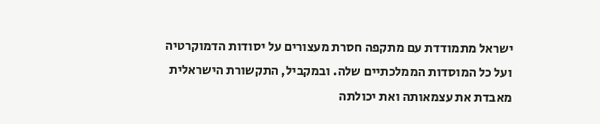ישראל מתמודדת עם מתקפה חסרת מעצורים על יסודות הדמוקרטיה ועל כל המוסדות הממלכתיים שלה. ובמקביל, התקשורת הישראלית מאבדת את עצמאותה ואת יכולתה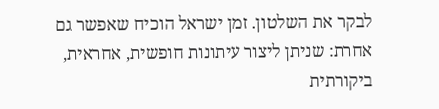לבקר את השלטון. זמן ישראל הוכיח שאפשר גם אחרת: שניתן ליצור עיתונות חופשית, אחראית, ביקורתית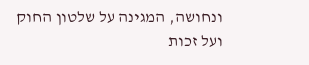ונחושה, המגינה על שלטון החוק ועל זכות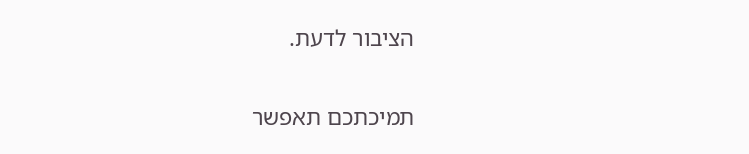הציבור לדעת.

תמיכתכם תאפשר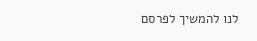לנו להמשיך לפרסם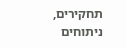תחקירים, ניתוחים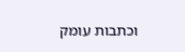וכתבות עומק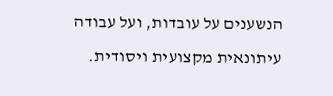הנשענים על עובדות, ועל עבודה עיתונאית מקצועית ויסודית.